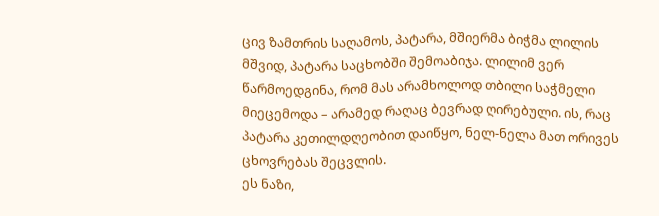ცივ ზამთრის საღამოს, პატარა, მშიერმა ბიჭმა ლილის მშვიდ, პატარა საცხობში შემოაბიჯა. ლილიმ ვერ წარმოედგინა, რომ მას არამხოლოდ თბილი საჭმელი მიეცემოდა – არამედ რაღაც ბევრად ღირებული. ის, რაც პატარა კეთილდღეობით დაიწყო, ნელ-ნელა მათ ორივეს ცხოვრებას შეცვლის.
ეს ნაზი,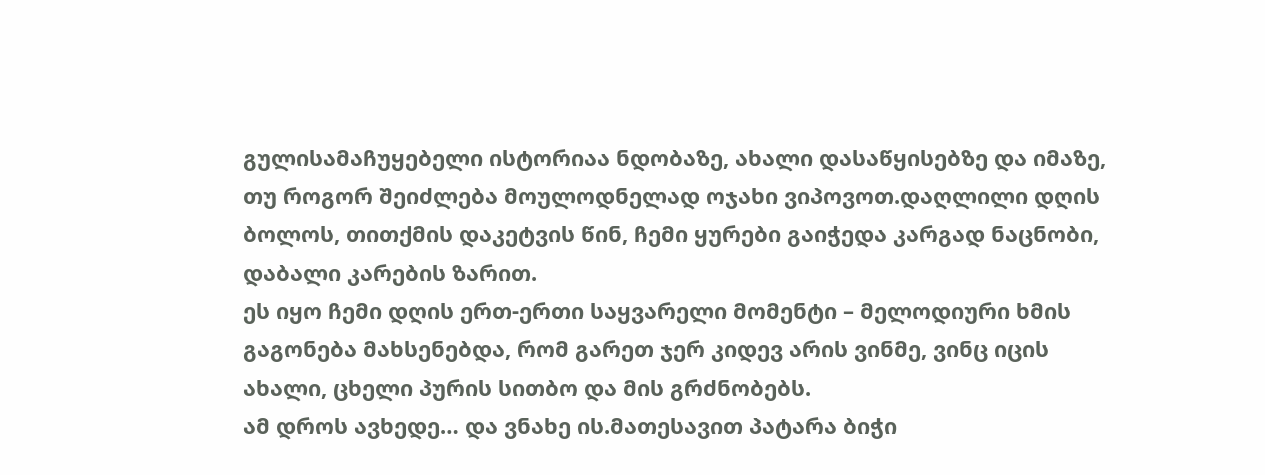გულისამაჩუყებელი ისტორიაა ნდობაზე, ახალი დასაწყისებზე და იმაზე, თუ როგორ შეიძლება მოულოდნელად ოჯახი ვიპოვოთ.დაღლილი დღის ბოლოს, თითქმის დაკეტვის წინ, ჩემი ყურები გაიჭედა კარგად ნაცნობი, დაბალი კარების ზარით.
ეს იყო ჩემი დღის ერთ-ერთი საყვარელი მომენტი – მელოდიური ხმის გაგონება მახსენებდა, რომ გარეთ ჯერ კიდევ არის ვინმე, ვინც იცის ახალი, ცხელი პურის სითბო და მის გრძნობებს.
ამ დროს ავხედე… და ვნახე ის.მათესავით პატარა ბიჭი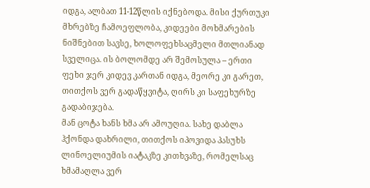იდგა, ალბათ 11-12წლის იქნებოდა. მისი ქურთუკი მხრებზე ჩამოეფლობა, კიდეები მოხმარების ნიშნებით სავსე, ხოლოფეხსაცმელი მთლიანად სველიცა. ის ბოლომდე არ შემოსულა – ერთი ფეხი ჯერ კიდევ კართან იდგა, მეორე კი გარეთ, თითქოს ვერ გადაწყვიტა, ღირს კი საფეხურზე გადაბიჯება.
მან ცოტა ხანს ხმა არ ამოუღია. სახე დაბლა ჰქონდა დახრილი, თითქოს იპოვიდა პასუხს ლინოელიუმის იატაკზე კითხვაზე, რომელსაც ხმამაღლა ვერ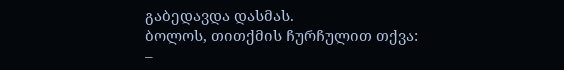გაბედავდა დასმას.
ბოლოს, თითქმის ჩურჩულით თქვა:
–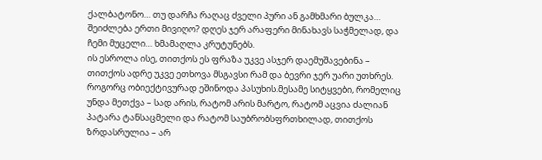ქალბატონო… თუ დარჩა რაღაც ძველი პური ან გამხმარი ბულკა… შეიძლება ერთი მივიღო? დღეს ჯერ არაფერი მინახავს საჭმელად, და ჩემი მუცელი… ხმამაღლა კრუტუნებს.
ის ესროლა ისე, თითქოს ეს ფრაზა უკვე ასჯერ დაემუშავებინა – თითქოს ადრე უკვე ეთხოვა მსგავსი რამ და ბევრი ჯერ უარი უთხრეს.
როგორც ობიექტივურად ეშინოდა პასუხის.მესამე სიტყვები, რომელიც უნდა მეთქვა – სად არის, რატომ არის მარტო, რატომ აცვია ძალიან პატარა ტანსაცმელი და რატომ საუბრობსფრთხილად, თითქოს ზრდასრულია – არ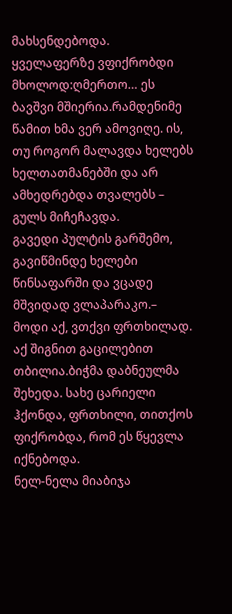მახსენდებოდა.
ყველაფერზე ვფიქრობდი მხოლოდ:ღმერთო… ეს ბავშვი მშიერია.რამდენიმე წამით ხმა ვერ ამოვიღე. ის, თუ როგორ მალავდა ხელებს ხელთათმანებში და არ ამხედრებდა თვალებს – გულს მიჩეჩავდა.
გავედი პულტის გარშემო, გავიწმინდე ხელები წინსაფარში და ვცადე მშვიდად ვლაპარაკო.– მოდი აქ, ვთქვი ფრთხილად. აქ შიგნით გაცილებით თბილია.ბიჭმა დაბნეულმა შეხედა. სახე ცარიელი ჰქონდა, ფრთხილი, თითქოს ფიქრობდა, რომ ეს წყევლა იქნებოდა.
ნელ-ნელა მიაბიჯა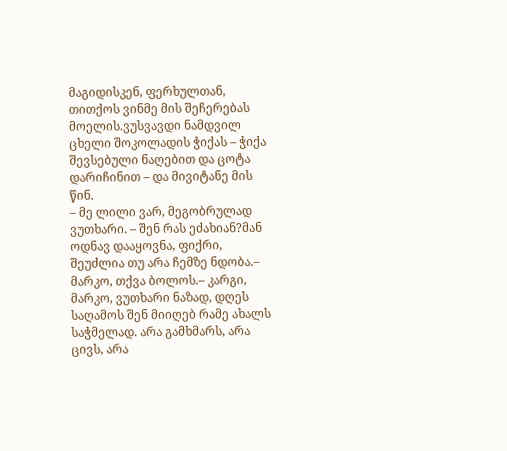მაგიდისკენ, ფერხულთან, თითქოს ვინმე მის შეჩერებას მოელის.ვუსვავდი ნამდვილ ცხელი შოკოლადის ჭიქას – ჭიქა შევსებული ნაღებით და ცოტა დარიჩინით – და მივიტანე მის წინ.
– მე ლილი ვარ, მეგობრულად ვუთხარი. – შენ რას ეძახიან?მან ოდნავ დააყოვნა, ფიქრი, შეუძლია თუ არა ჩემზე ნდობა.– მარკო, თქვა ბოლოს.– კარგი, მარკო, ვუთხარი ნაზად, დღეს საღამოს შენ მიიღებ რამე ახალს საჭმელად. არა გამხმარს, არა ცივს, არა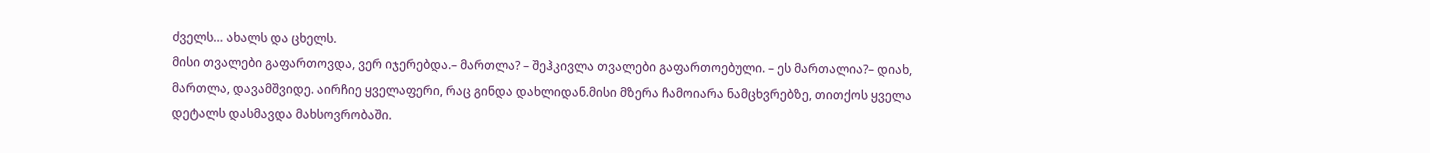ძველს… ახალს და ცხელს.
მისი თვალები გაფართოვდა, ვერ იჯერებდა.– მართლა? – შეჰკივლა თვალები გაფართოებული. – ეს მართალია?– დიახ, მართლა, დავამშვიდე. აირჩიე ყველაფერი, რაც გინდა დახლიდან.მისი მზერა ჩამოიარა ნამცხვრებზე, თითქოს ყველა დეტალს დასმავდა მახსოვრობაში.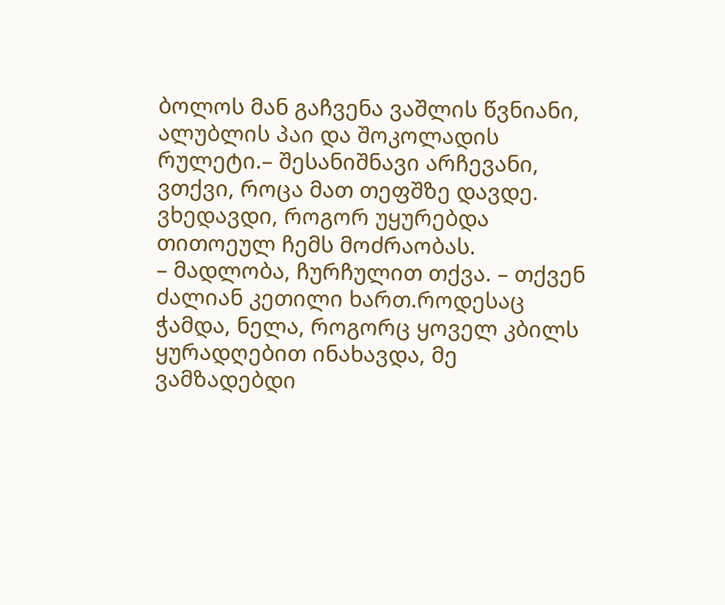ბოლოს მან გაჩვენა ვაშლის წვნიანი, ალუბლის პაი და შოკოლადის რულეტი.– შესანიშნავი არჩევანი, ვთქვი, როცა მათ თეფშზე დავდე. ვხედავდი, როგორ უყურებდა თითოეულ ჩემს მოძრაობას.
– მადლობა, ჩურჩულით თქვა. – თქვენ ძალიან კეთილი ხართ.როდესაც ჭამდა, ნელა, როგორც ყოველ კბილს ყურადღებით ინახავდა, მე ვამზადებდი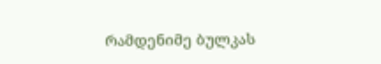რამდენიმე ბულკას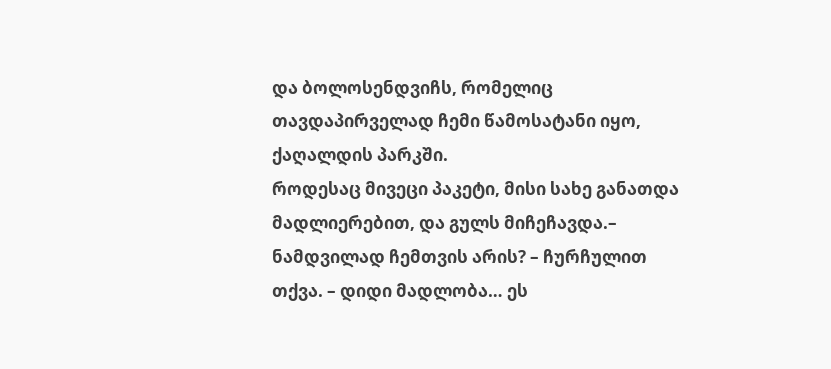და ბოლოსენდვიჩს, რომელიც თავდაპირველად ჩემი წამოსატანი იყო, ქაღალდის პარკში.
როდესაც მივეცი პაკეტი, მისი სახე განათდა მადლიერებით, და გულს მიჩეჩავდა.– ნამდვილად ჩემთვის არის? – ჩურჩულით თქვა. – დიდი მადლობა… ეს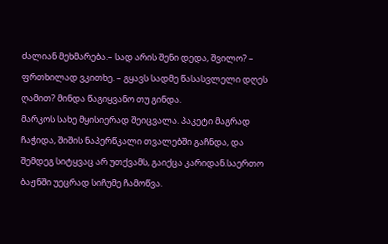ძალიან მეხმარება.– სად არის შენი დედა, შვილო? – ფრთხილად ვკითხე. – გყავს სადმე წასასვლელი დღეს ღამით? მინდა წაგიყვანო თუ გინდა.
მარკოს სახე მყისიერად შეიცვალა. პაკეტი მაგრად ჩაჭიდა, შიშის ნაპერწკალი თვალებში გაჩნდა, და შემდეგ სიტყვაც არ უთქვამს, გაიქცა კარიდან.საერთო ბაჟნში უეცრად სიჩუმე ჩამოწვა.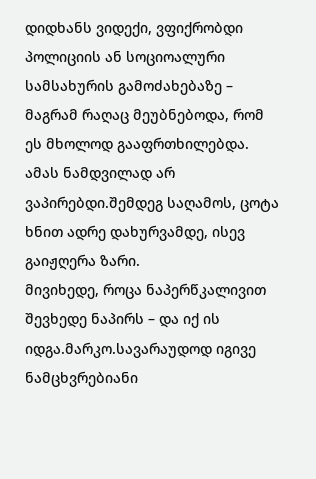დიდხანს ვიდექი, ვფიქრობდი პოლიციის ან სოციოალური სამსახურის გამოძახებაზე – მაგრამ რაღაც მეუბნებოდა, რომ ეს მხოლოდ გააფრთხილებდა. ამას ნამდვილად არ ვაპირებდი.შემდეგ საღამოს, ცოტა ხნით ადრე დახურვამდე, ისევ გაიჟღერა ზარი.
მივიხედე, როცა ნაპერწკალივით შევხედე ნაპირს – და იქ ის იდგა.მარკო.სავარაუდოდ იგივე ნამცხვრებიანი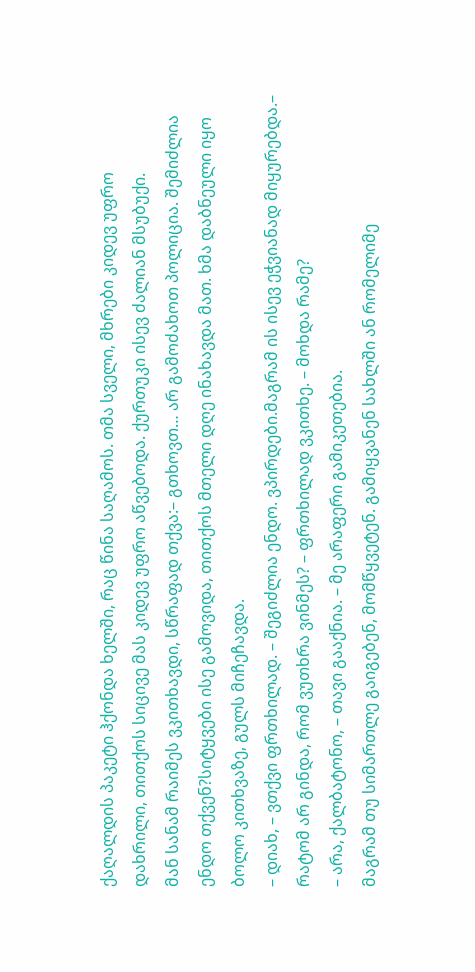ქაღალდის პაკეტი ჰქონდა ხელში, რაც წინა საღამოს. თმა სველი, მხრები კიდევ უფრო დახრილი, თითქოს სიცივე მას კიდევ უფრო აწვებოდა. ქურთუკი ისევ ძალიან მსუბუქი.
მან სანამ რაიმეს ვკითხავდი, სწრაფად თქვა:– გთხოვთ… არ გამოძახოთ პოლიცია. შემიძლია ენდო თქვენ?სიტყვები ისე გამოვიდა, თითქოს მთელი დღე ინახავდა მათ. ხმა დაბნეული იყო ბოლო კითხვაზე, გულს მიჩეჩავდა.
– დიახ, – ვთქვი ფრთხილად. – შეგიძლია ენდო. ვპირდები.მაგრამ ის ისევ ეჭვიანად მიყურებდა.– რატომ არ გინდა, რომ ვუთხრა ვინმეს? – ფრთხილად ვკითხე. – მოხდა რამე?
– არა, ქალბატონო, – თავი გააქნია. – მე არაფერი გამიკეთებია.
მაგრამ თუ სიმართლე გაიგებენ, მომწყვეტენ. გამიყვანენ სახლში ან რომელიმე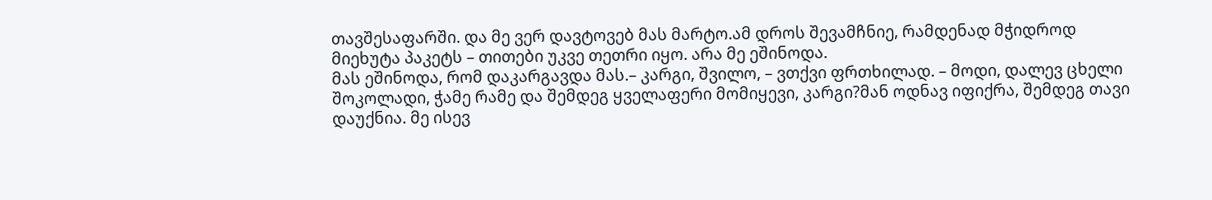თავშესაფარში. და მე ვერ დავტოვებ მას მარტო.ამ დროს შევამჩნიე, რამდენად მჭიდროდ მიეხუტა პაკეტს – თითები უკვე თეთრი იყო. არა მე ეშინოდა.
მას ეშინოდა, რომ დაკარგავდა მას.– კარგი, შვილო, – ვთქვი ფრთხილად. – მოდი, დალევ ცხელი შოკოლადი, ჭამე რამე და შემდეგ ყველაფერი მომიყევი, კარგი?მან ოდნავ იფიქრა, შემდეგ თავი დაუქნია. მე ისევ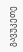გავუკეთე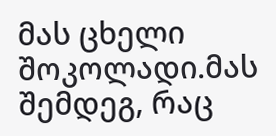მას ცხელი შოკოლადი.მას შემდეგ, რაც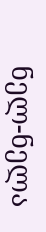ნელ-ნელა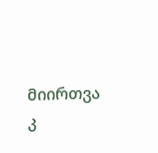მიირთვა კ